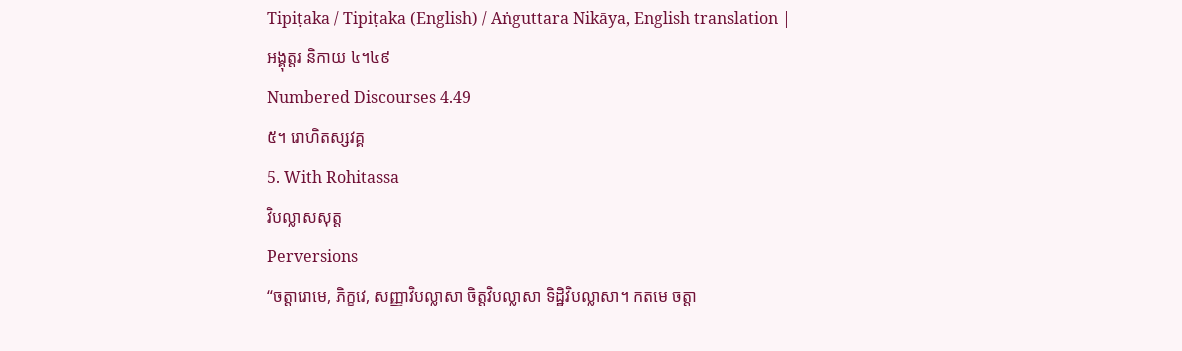Tipiṭaka / Tipiṭaka (English) / Aṅguttara Nikāya, English translation |
អង្គុត្តរ និកាយ ៤។៤៩
Numbered Discourses 4.49
៥។ រោហិតស្សវគ្គ
5. With Rohitassa
វិបល្លាសសុត្ត
Perversions
“ចត្តារោមេ, ភិក្ខវេ, សញ្ញាវិបល្លាសា ចិត្តវិបល្លាសា ទិដ្ឋិវិបល្លាសា។ កតមេ ចត្តា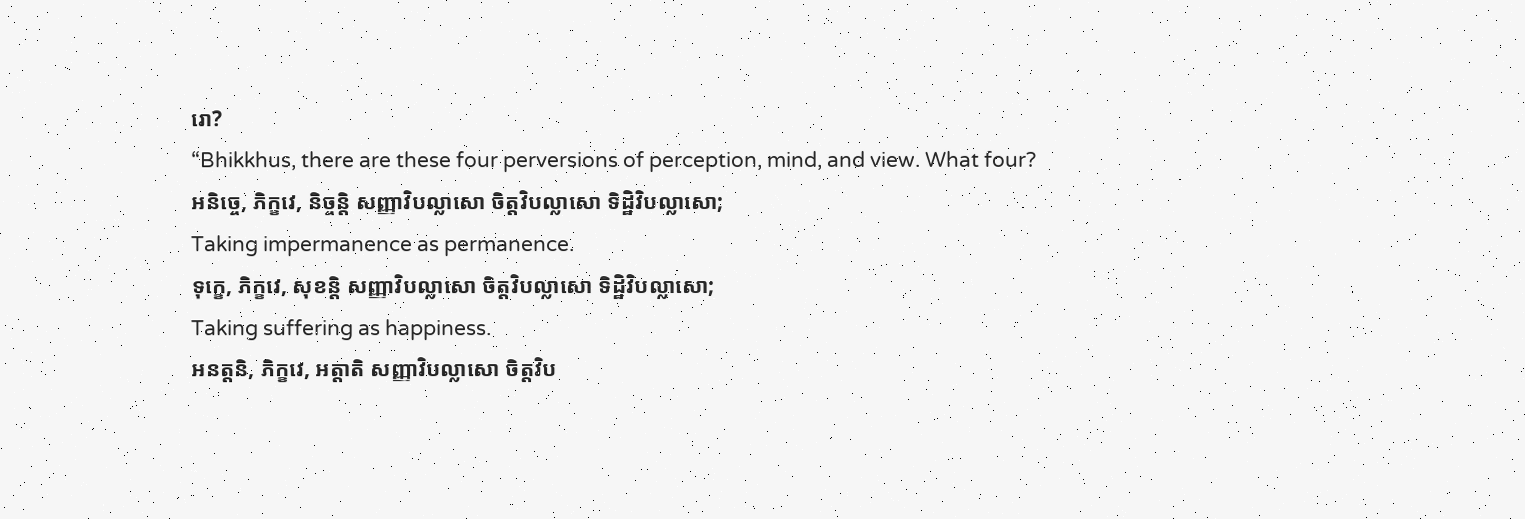រោ?
“Bhikkhus, there are these four perversions of perception, mind, and view. What four?
អនិច្ចេ, ភិក្ខវេ, និច្ចន្តិ សញ្ញាវិបល្លាសោ ចិត្តវិបល្លាសោ ទិដ្ឋិវិបល្លាសោ;
Taking impermanence as permanence.
ទុក្ខេ, ភិក្ខវេ, សុខន្តិ សញ្ញាវិបល្លាសោ ចិត្តវិបល្លាសោ ទិដ្ឋិវិបល្លាសោ;
Taking suffering as happiness.
អនត្តនិ, ភិក្ខវេ, អត្តាតិ សញ្ញាវិបល្លាសោ ចិត្តវិប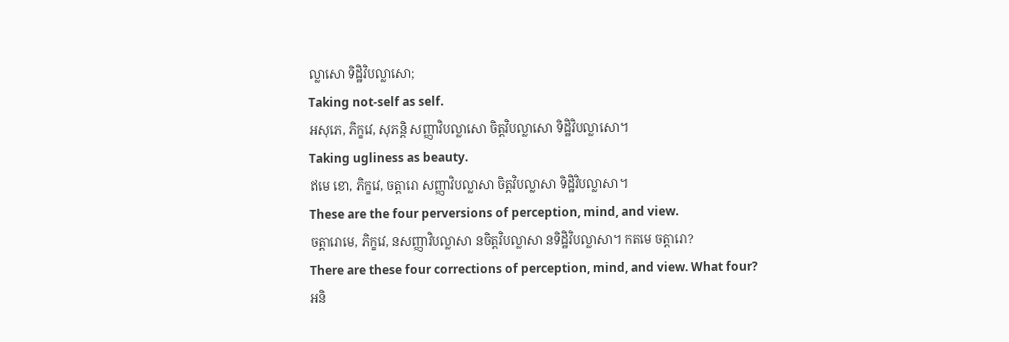ល្លាសោ ទិដ្ឋិវិបល្លាសោ;
Taking not-self as self.
អសុភេ, ភិក្ខវេ, សុភន្តិ សញ្ញាវិបល្លាសោ ចិត្តវិបល្លាសោ ទិដ្ឋិវិបល្លាសោ។
Taking ugliness as beauty.
ឥមេ ខោ, ភិក្ខវេ, ចត្តារោ សញ្ញាវិបល្លាសា ចិត្តវិបល្លាសា ទិដ្ឋិវិបល្លាសា។
These are the four perversions of perception, mind, and view.
ចត្តារោមេ, ភិក្ខវេ, នសញ្ញាវិបល្លាសា នចិត្តវិបល្លាសា នទិដ្ឋិវិបល្លាសា។ កតមេ ចត្តារោ?
There are these four corrections of perception, mind, and view. What four?
អនិ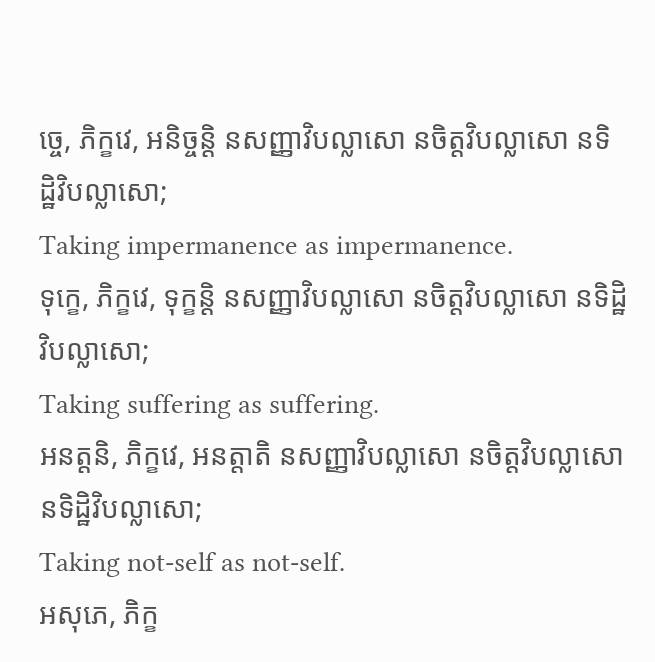ច្ចេ, ភិក្ខវេ, អនិច្ចន្តិ នសញ្ញាវិបល្លាសោ នចិត្តវិបល្លាសោ នទិដ្ឋិវិបល្លាសោ;
Taking impermanence as impermanence.
ទុក្ខេ, ភិក្ខវេ, ទុក្ខន្តិ នសញ្ញាវិបល្លាសោ នចិត្តវិបល្លាសោ នទិដ្ឋិវិបល្លាសោ;
Taking suffering as suffering.
អនត្តនិ, ភិក្ខវេ, អនត្តាតិ នសញ្ញាវិបល្លាសោ នចិត្តវិបល្លាសោ នទិដ្ឋិវិបល្លាសោ;
Taking not-self as not-self.
អសុភេ, ភិក្ខ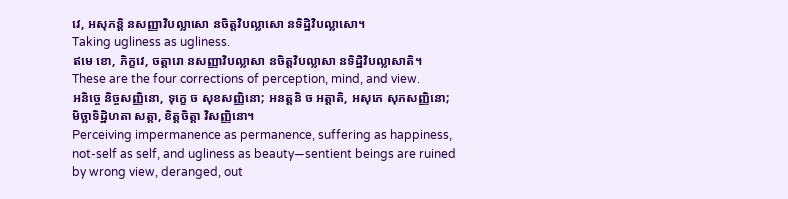វេ, អសុភន្តិ នសញ្ញាវិបល្លាសោ នចិត្តវិបល្លាសោ នទិដ្ឋិវិបល្លាសោ។
Taking ugliness as ugliness.
ឥមេ ខោ, ភិក្ខវេ, ចត្តារោ នសញ្ញាវិបល្លាសា នចិត្តវិបល្លាសា នទិដ្ឋិវិបល្លាសាតិ។
These are the four corrections of perception, mind, and view.
អនិច្ចេ និច្ចសញ្ញិនោ, ទុក្ខេ ច សុខសញ្ញិនោ; អនត្តនិ ច អត្តាតិ, អសុភេ សុភសញ្ញិនោ; មិច្ឆាទិដ្ឋិហតា សត្តា, ខិត្តចិត្តា វិសញ្ញិនោ។
Perceiving impermanence as permanence, suffering as happiness, not-self as self, and ugliness as beauty—sentient beings are ruined by wrong view, deranged, out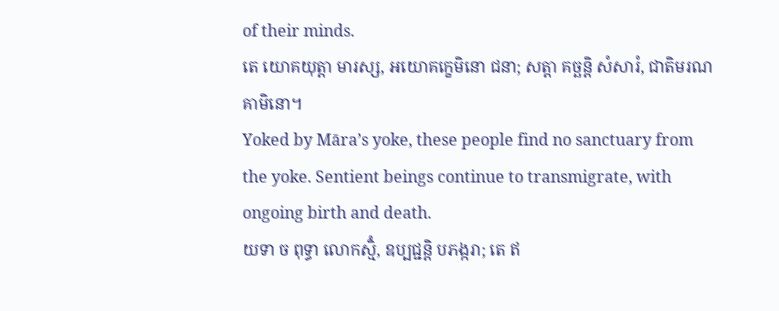of their minds.
តេ យោគយុត្តា មារស្ស, អយោគក្ខេមិនោ ជនា; សត្តា គច្ឆន្តិ សំសារំ, ជាតិមរណគាមិនោ។
Yoked by Māra’s yoke, these people find no sanctuary from the yoke. Sentient beings continue to transmigrate, with ongoing birth and death.
យទា ច ពុទ្ធា លោកស្មិំ, ឧប្បជ្ជន្តិ បភង្ករា; តេ ឥ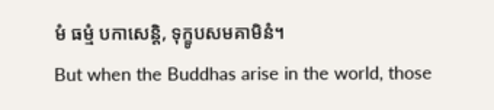មំ ធម្មំ បកាសេន្តិ, ទុក្ខូបសមគាមិនំ។
But when the Buddhas arise in the world, those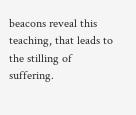beacons reveal this teaching, that leads to the stilling of suffering.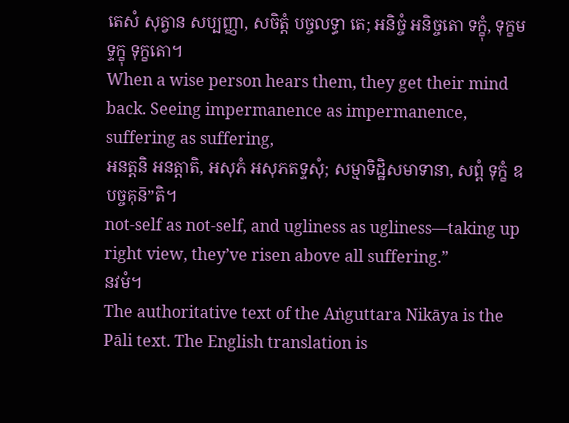តេសំ សុត្វាន សប្បញ្ញា, សចិត្តំ បច្ចលទ្ធា តេ; អនិច្ចំ អនិច្ចតោ ទក្ខុំ, ទុក្ខមទ្ទក្ខុ ទុក្ខតោ។
When a wise person hears them, they get their mind back. Seeing impermanence as impermanence, suffering as suffering,
អនត្តនិ អនត្តាតិ, អសុភំ អសុភតទ្ទសុំ; សម្មាទិដ្ឋិសមាទានា, សព្ពំ ទុក្ខំ ឧបច្ចគុន៑”តិ។
not-self as not-self, and ugliness as ugliness—taking up right view, they’ve risen above all suffering.”
នវមំ។
The authoritative text of the Aṅguttara Nikāya is the Pāli text. The English translation is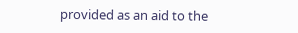provided as an aid to the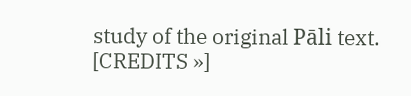study of the original Pāli text. [CREDITS »]